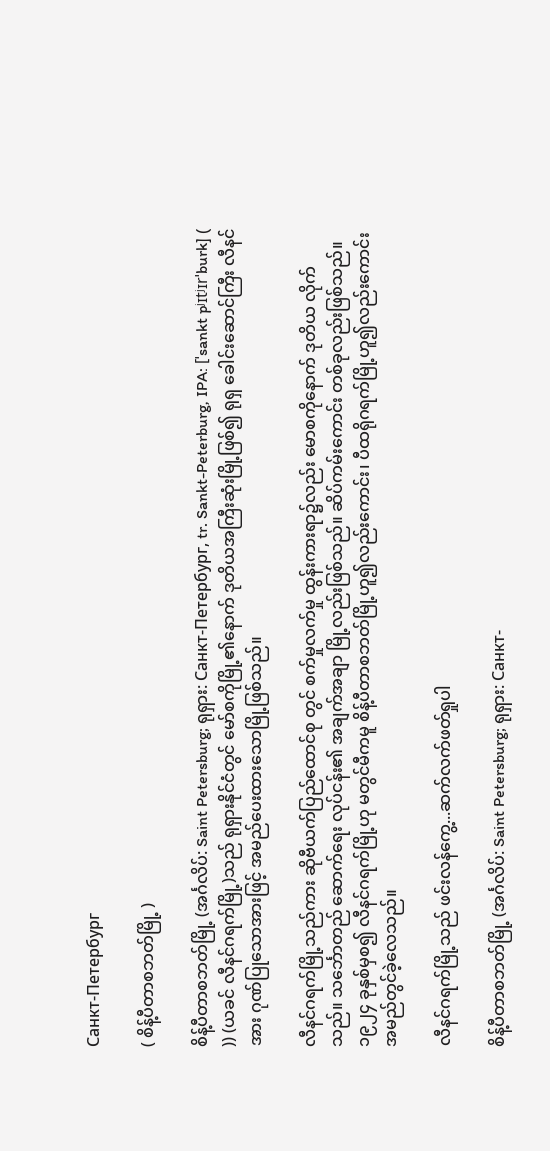Санкт-Петербург

( စိန့်ပီတာစဘတ်မြို့ )

စိန့်ပီတာစဘတ်မြို့ (အင်္ဂလိပ်: Saint Petersburg; ရုရှား: Санкт-Петербург, tr. Sankt-Peterburg, IPA: [ˈsankt pʲɪtʲɪrˈburk] ( )) (ယခင် လီနင်ဂရက်မြို့)သည် ရုရှားနိုင်ငံတွင် မော်စကိုမြို့၏နောက် ဒုတိယအကြီးဆုံးမြို့ဖြစ်၍ ရုရှ ခေါင်းဆောင်ကြီး လီနင်အား ဂုဏ်ပြုသောအားဖြင့် အမည်ပေးထားသောမြို့ဖြစ်သည်။

လီနင်ဂရက်မြို့သည်ကား ဆိုဗီယက်ပြည်ထောင်စု တွင် စက်မှုလက်မှု ထွန်းကားရာ၌လည်း မောစကိုနောက် ဒုတိယ လိုက်သည်။ သင်္ဘောတည် ဆောက်ရေး လုပ်ငန်း၏ အချက်အချာ မြို့လည်းဖြစ်သည်။ ဆိပ်ကမ်းကောင်း တစ်ခုလည်းဖြစ်သည်။ ၁၉၂၄ ခုနှစ်မှစ၍ လီနင်ဂရက်မြို့ဟု မတွင်မီကမူ စိန့်ပီတာစဘတ်မြို့ဟူ၍လည်းကောင်း၊ ပီထရိုဂရက်မြို့ဟူ၍လည်းကောင်း အမည်တွင်ခဲ့လေသည်။

လီနင်ဂရက်မြို့သည် ဖင်းလန်ကွေ့...ဆက်လက်ဖတ်ရှုပါ

စိန့်ပီတာစဘတ်မြို့ (အင်္ဂလိပ်: Saint Petersburg; ရုရှား: Санкт-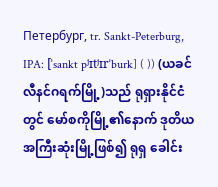Петербург, tr. Sankt-Peterburg, IPA: [ˈsankt pʲɪtʲɪrˈburk] ( )) (ယခင် လီနင်ဂရက်မြို့)သည် ရုရှားနိုင်ငံတွင် မော်စကိုမြို့၏နောက် ဒုတိယအကြီးဆုံးမြို့ဖြစ်၍ ရုရှ ခေါင်း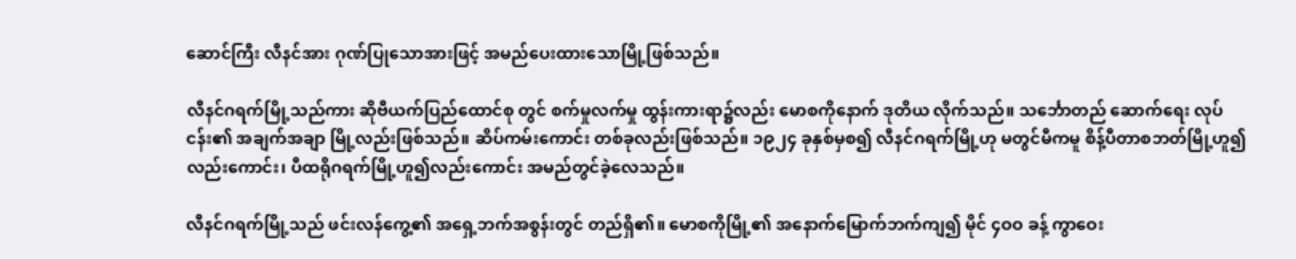ဆောင်ကြီး လီနင်အား ဂုဏ်ပြုသောအားဖြင့် အမည်ပေးထားသောမြို့ဖြစ်သည်။

လီနင်ဂရက်မြို့သည်ကား ဆိုဗီယက်ပြည်ထောင်စု တွင် စက်မှုလက်မှု ထွန်းကားရာ၌လည်း မောစကိုနောက် ဒုတိယ လိုက်သည်။ သင်္ဘောတည် ဆောက်ရေး လုပ်ငန်း၏ အချက်အချာ မြို့လည်းဖြစ်သည်။ ဆိပ်ကမ်းကောင်း တစ်ခုလည်းဖြစ်သည်။ ၁၉၂၄ ခုနှစ်မှစ၍ လီနင်ဂရက်မြို့ဟု မတွင်မီကမူ စိန့်ပီတာစဘတ်မြို့ဟူ၍လည်းကောင်း၊ ပီထရိုဂရက်မြို့ဟူ၍လည်းကောင်း အမည်တွင်ခဲ့လေသည်။

လီနင်ဂရက်မြို့သည် ဖင်းလန်ကွေ့၏ အရှေ့ဘက်အစွန်းတွင် တည်ရှိ၏။ မောစကိုမြို့၏ အနောက်မြောက်ဘက်ကျ၍ မိုင် ၄ဝဝ ခန့် ကွာဝေး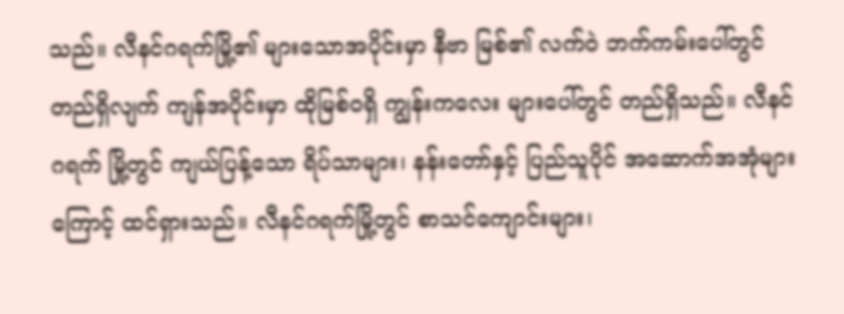သည်။ လီနင်ဂရက်မြို့၏ များသောအပိုင်းမှာ နီဗာ မြစ်၏ လက်ဝဲ ဘက်ကမ်းပေါ်တွင် တည်ရှိလျက် ကျန်အပိုင်းမှာ ထိုမြစ်ဝရှိ ကျွန်းကလေး များပေါ်တွင် တည်ရှိသည်။ လီနင်ဂရက် မြို့တွင် ကျယ်ပြန့်သော ရိပ်သာများ၊ နန်းတော်နှင့် ပြည်သူပိုင် အဆောက်အအုံများကြောင့် ထင်ရှားသည်။ လီနင်ဂရက်မြို့တွင် စာသင်ကျောင်းများ၊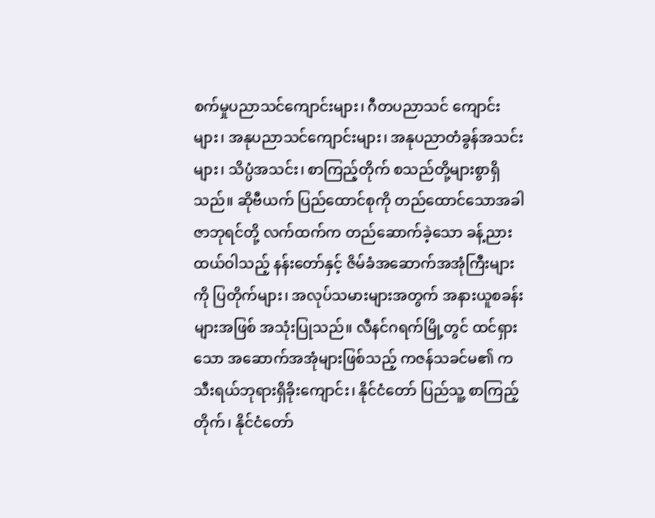စက်မှုပညာသင်ကျောင်းများ၊ ဂီတပညာသင် ကျောင်းများ၊ အနုပညာသင်ကျောင်းများ၊ အနုပညာတံခွန်အသင်း များ၊ သိပ္ပံအသင်း၊ စာကြည့်တိုက် စသည်တို့များစွာရှိသည်။ ဆိုဗီယက် ပြည်ထောင်စုကို တည်ထောင်သောအခါ ဇာဘုရင်တို့ လက်ထက်က တည်ဆောက်ခဲ့သော ခန့်ညားထယ်ဝါသည့် နန်းတော်နှင့် ဇိမ်ခံအဆောက်အအုံကြီးများကို ပြတိုက်များ၊ အလုပ်သမားများအတွက် အနားယူစခန်းများအဖြစ် အသုံးပြုသည်။ လီနင်ဂရက်မြို့တွင် ထင်ရှားသော အဆောက်အအုံများဖြစ်သည့် ကဇန်သခင်မ၏ ကသီးရယ်ဘုရားရှိခိုးကျောင်း၊ နိုင်ငံတော် ပြည်သူ့ စာကြည့်တိုက်၊ နိုင်ငံတော်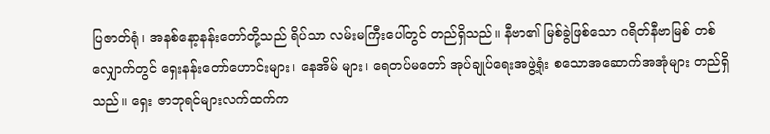ပြဇာတ်ရုံ၊ အနစ်နော့နန်းတော်တို့သည် ရိပ်သာ လမ်းမကြီးပေါ်တွင် တည်ရှိသည်။ နီဗာ၏ မြစ်ခွဲဖြစ်သော ဂရိတ်နီဗာမြစ် တစ်လျှောက်တွင် ရှေးနန်းတော်ဟောင်းများ၊ နေအိမ် များ၊ ရေတပ်မတော် အုပ်ချုပ်ရေးအဖွဲ့ရုံး စသောအဆောက်အအုံများ တည်ရှိသည်။ ရှေး ဇာဘုရင်များလက်ထက်က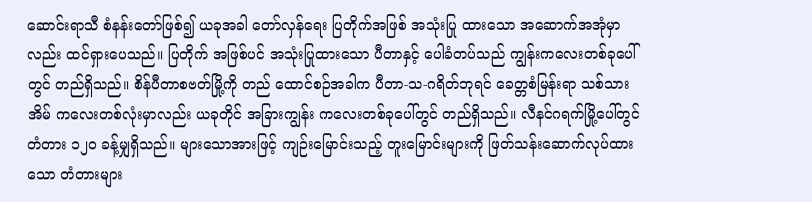ဆောင်းရာသီ စံနန်းတော်ဖြစ်၍ ယခုအခါ တော်လှန်ရေး ပြတိုက်အဖြစ် အသုံးပြု ထားသော အဆောက်အအုံမှာလည်း ထင်ရှားပေသည်။ ပြတိုက် အဖြစ်ပင် အသုံးပြုထားသော ပီတာနှင့် ပေါခံတပ်သည် ကျွန်းကလေးတစ်ခုပေါ်တွင် တည်ရှိသည်။ စိန်ပီတာစဗတ်မြို့ကို တည် ထောင်စဉ်အခါက ပီတာ-သ-ဂရိတ်ဘုရင် ခေတ္တစံမြန်းရာ သစ်သားအိမ် ကလေးတစ်လုံးမှာလည်း ယခုတိုင် အခြားကျွန်း ကလေးတစ်ခုပေါ်တွင် တည်ရှိသည်။ လီနင်ဂရက်မြို့ပေါ်တွင် တံတား ၁၂ဝ ခန့်မျှရှိသည်။ များသောအားဖြင့် ကျဉ်းမြောင်းသည့် တူးမြောင်းများကို ဖြတ်သန်းဆောက်လုပ်ထားသော တံတားများ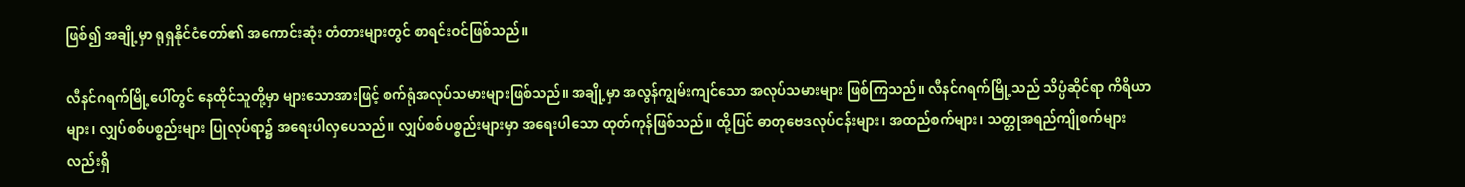ဖြစ်၍ အချို့မှာ ရုရှနိုင်ငံတော်၏ အကောင်းဆုံး တံတားများတွင် စာရင်းဝင်ဖြစ်သည်။

လီနင်ဂရက်မြို့ပေါ်တွင် နေထိုင်သူတို့မှာ များသောအားဖြင့် စက်ရုံအလုပ်သမားများဖြစ်သည်။ အချို့မှာ အလွန်ကျွမ်းကျင်သော အလုပ်သမားများ ဖြစ်ကြသည်။ လီနင်ဂရက်မြို့သည် သိပ္ပံဆိုင်ရာ ကိရိယာများ၊ လျှပ်စစ်ပစ္စည်းများ ပြုလုပ်ရာ၌ အရေးပါလှပေသည်။ လျှပ်စစ်ပစ္စည်းများမှာ အရေးပါသော ထုတ်ကုန်ဖြစ်သည်။ ထို့ပြင် ဓာတုဗေဒလုပ်ငန်းများ၊ အထည်စက်များ၊ သတ္တုအရည်ကျိုစက်များလည်းရှိ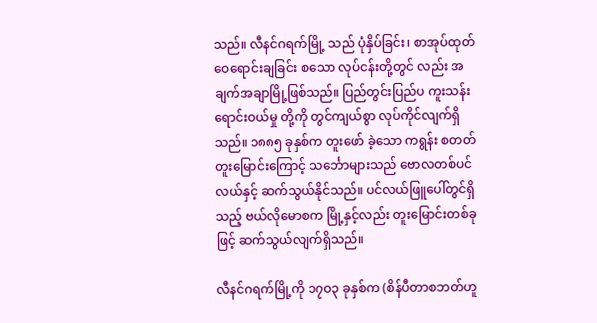သည်။ လီနင်ဂရက်မြို့ သည် ပုံနှိပ်ခြင်း၊ စာအုပ်ထုတ်ဝေရောင်းချခြင်း စသော လုပ်ငန်းတို့တွင် လည်း အချက်အချာမြို့ဖြစ်သည်။ ပြည်တွင်းပြည်ပ ကူးသန်းရောင်းဝယ်မှု တို့ကို တွင်ကျယ်စွာ လုပ်ကိုင်လျက်ရှိသည်။ ၁၈၈၅ ခုနှစ်က တူးဖော် ခဲ့သော ကရွန်း စတတ်တူးမြောင်းကြောင့် သင်္ဘောများသည် ဗောလတစ်ပင်လယ်နှင့် ဆက်သွယ်နိုင်သည်။ ပင်လယ်ဖြူပေါ်တွင်ရှိသည့် ဗယ်လိုမောစက မြို့နှင့်လည်း တူးမြောင်းတစ်ခုဖြင့် ဆက်သွယ်လျက်ရှိသည်။

လီနင်ဂရက်မြို့ကို ၁၇ဝ၃ ခုနှစ်က (စိန်ပီတာစဘတ်ဟူ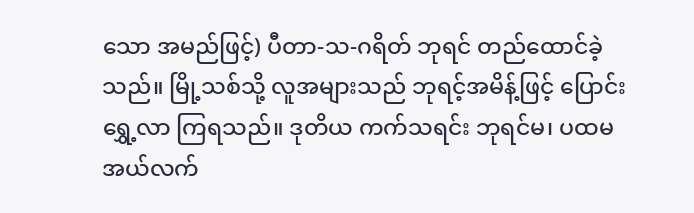သော အမည်ဖြင့်) ပီတာ-သ-ဂရိတ် ဘုရင် တည်ထောင်ခဲ့သည်။ မြို့သစ်သို့ လူအများသည် ဘုရင့်အမိန့်ဖြင့် ပြောင်းရွှေ့လာ ကြရသည်။ ဒုတိယ ကက်သရင်း ဘုရင်မ၊ ပထမအယ်လက်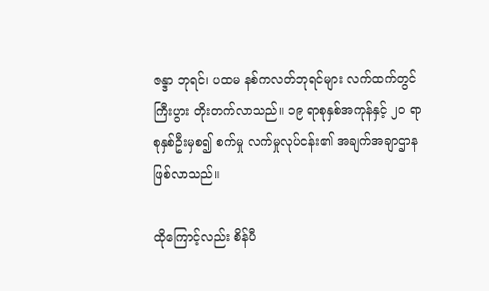ဇန္ဒာ ဘုရင်၊ ပထမ နစ်ကလတ်ဘုရင်များ လက်ထက်တွင် ကြီးပွား တိုးတက်လာသည်။ ၁၉ ရာစုနှစ်အကုန်နှင့် ၂ဝ ရာစုနှစ်ဦးမှစ၍ စက်မှု လက်မှုလုပ်ငန်း၏ အချက်အချာဌာနဖြစ်လာသည်။

ထိုကြောင့်လည်း စိန်ပီ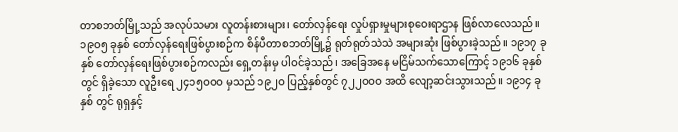တာစဘတ်မြို့သည် အလုပ်သမား လူတန်းစားများ၊ တော်လှန်ရေး လှုပ်ရှားမှုများစုဝေးရာဌာန ဖြစ်လာလေသည်။ ၁၉ဝ၅ ခုနှစ် တော်လှန်ရေးဖြစ်ပွားစဉ်က စိန်ပီတာစဘတ်မြို့၌ ရုတ်ရုတ်သဲသဲ အများဆုံး ဖြစ်ပွားခဲ့သည်။ ၁၉၁၇ ခုနှစ် တော်လှန်ရေးဖြစ်ပွားစဉ်ကလည်း ရှေ့တန်းမှ ပါဝင်ခဲ့သည်၊ အခြေအနေ မငြိမ်သက်သောကြောင့် ၁၉၁၆ ခုနှစ်တွင် ရှိခဲ့သော လူဦးရေ ၂၄၁၅ဝဝဝ မှသည် ၁၉၂ဝ ပြည့်နှစ်တွင် ၇၂၂ဝဝဝ အထိ လျော့ဆင်းသွားသည်။ ၁၉၁၄ ခုနှစ် တွင် ရုရှနှင့်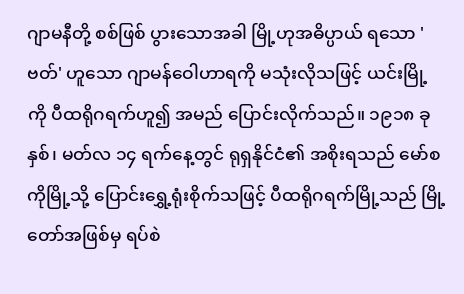ဂျာမနီတို့ စစ်ဖြစ် ပွားသောအခါ မြို့ဟုအဓိပ္ပာယ် ရသော 'ဗတ်' ဟူသော ဂျာမန်ဝေါဟာရကို မသုံးလိုသဖြင့် ယင်းမြို့ကို ပီထရိုဂရက်ဟူ၍ အမည် ပြောင်းလိုက်သည်။ ၁၉၁၈ ခုနှစ်၊ မတ်လ ၁၄ ရက်နေ့တွင် ရုရှနိုင်ငံ၏ အစိုးရသည် မော်စကိုမြို့သို့ ပြောင်းရွှေ့ရုံးစိုက်သဖြင့် ပီထရိုဂရက်မြို့သည် မြို့တော်အဖြစ်မှ ရပ်စဲ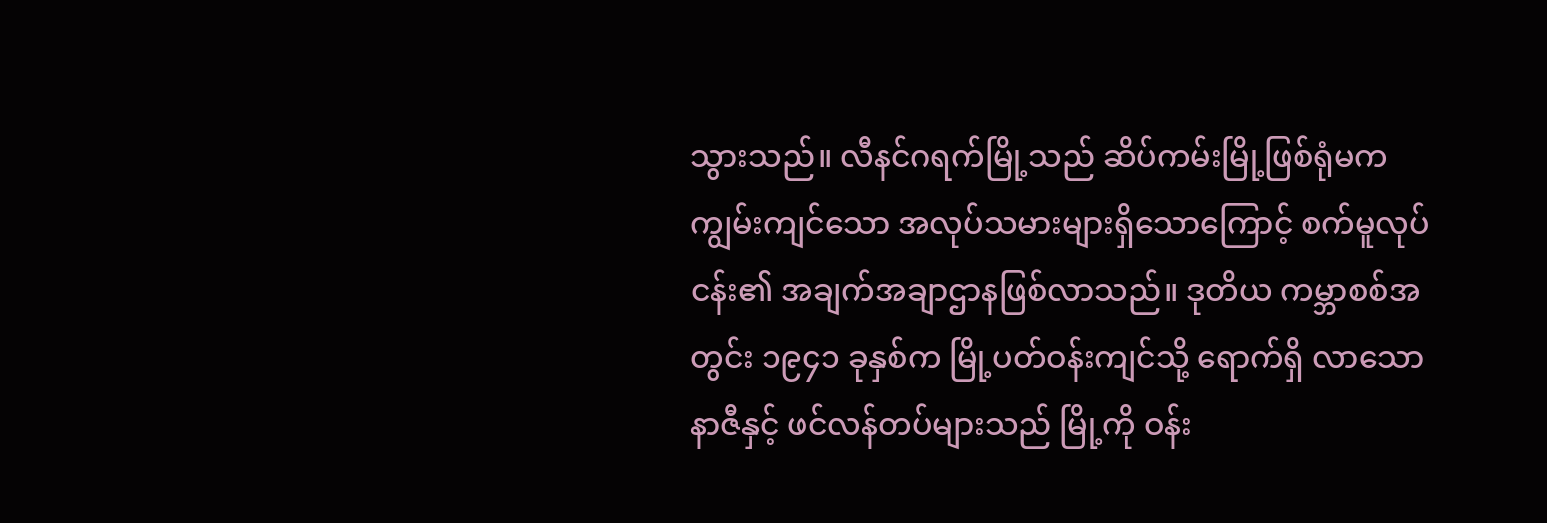သွားသည်။ လီနင်ဂရက်မြို့သည် ဆိပ်ကမ်းမြို့ဖြစ်ရုံမက ကျွမ်းကျင်သော အလုပ်သမားများရှိသောကြောင့် စက်မူလုပ်ငန်း၏ အချက်အချာဌာနဖြစ်လာသည်။ ဒုတိယ ကမ္ဘာစစ်အတွင်း ၁၉၄၁ ခုနှစ်က မြို့ပတ်ဝန်းကျင်သို့ ရောက်ရှိ လာသော နာဇီနှင့် ဖင်လန်တပ်များသည် မြို့ကို ဝန်း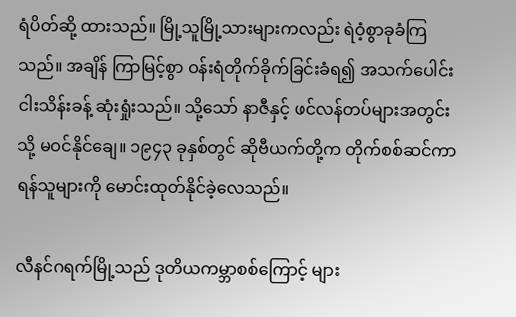ရံပိတ်ဆို့ ထားသည်။ မြို့သူမြို့သားများကလည်း ရဲဝံ့စွာခုခံကြသည်။ အချိန် ကြာမြင့်စွာ ဝန်းရံတိုက်ခိုက်ခြင်းခံရ၍ အသက်ပေါင်း ငါးသိန်းခန့် ဆုံးရှုံးသည်။ သို့သော် နာဇီနှင့် ဖင်လန်တပ်များအတွင်းသို့ မဝင်နိုင်ချေ။ ၁၉၄၃ ခုနှစ်တွင် ဆိုဗီယက်တို့က တိုက်စစ်ဆင်ကာ ရန်သူများကို မောင်းထုတ်နိုင်ခဲ့လေသည်။

လီနင်ဂရက်မြို့သည် ဒုတိယကမ္ဘာစစ်ကြောင့် များ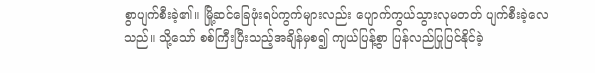စွာပျက်စီးခဲ့၏။ မြို့ဆင်ခြေဖုံးရပ်ကွက်များလည်း ပျောက်ကွယ်သွားလုမတတ် ပျက်စီးခဲ့လေသည်။ သို့သော် စစ်ကြီးပြီးသည့်အချိန်မှစ၍ ကျယ်ပြန့်စွာ ပြန်လည်ပြုပြင်နိုင်ခဲ့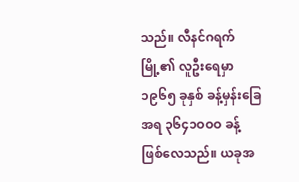သည်။ လီနင်ဂရက်မြို့၏ လူဦးရေမှာ ၁၉၆၅ ခုနှစ် ခန့်မှန်းခြေအရ ၃၆၄၁ဝဝဝ ခန့် ဖြစ်လေသည်။ ယခုအ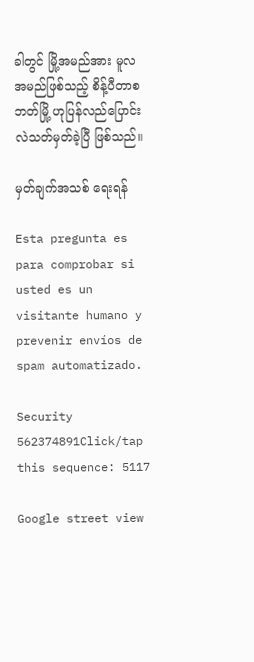ခါတွင် မြို့အမည်အား မူလအမည်ဖြစ်သည့် စိန့်ပီတာစဘတ်မြို့ ဟုပြန်လည်ပြောင်းလဲသတ်မှတ်ခဲ့ပြီ ဖြစ်သည်။

မှတ်ချက်အသစ် ရေးရန်

Esta pregunta es para comprobar si usted es un visitante humano y prevenir envíos de spam automatizado.

Security
562374891Click/tap this sequence: 5117

Google street view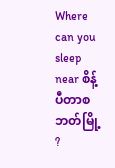Where can you sleep near စိန့်ပီတာစဘတ်မြို့ ?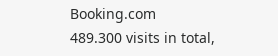Booking.com
489.300 visits in total,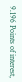9.196 Points of interest,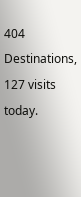404 Destinations, 127 visits today.